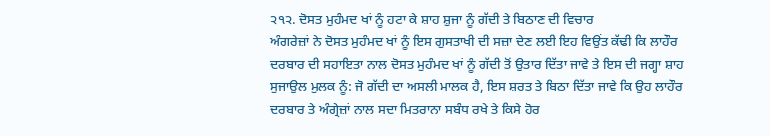੨੧੨. ਦੋਸਤ ਮੁਹੰਮਦ ਖਾਂ ਨੂੰ ਹਟਾ ਕੇ ਸ਼ਾਹ ਸ਼ੁਜਾ ਨੂੰ ਗੱਦੀ ਤੇ ਬਿਠਾਣ ਦੀ ਵਿਚਾਰ
ਅੰਗਰੇਜ਼ਾਂ ਨੇ ਦੋਸਤ ਮੁਹੰਮਦ ਖਾਂ ਨੂੰ ਇਸ ਗੁਸਤਾਖੀ ਦੀ ਸਜ਼ਾ ਦੇਣ ਲਈ ਇਹ ਵਿਉਂਤ ਕੱਢੀ ਕਿ ਲਾਹੌਰ ਦਰਬਾਰ ਦੀ ਸਹਾਇਤਾ ਨਾਲ ਦੋਸਤ ਮੁਹੰਮਦ ਖਾਂ ਨੂੰ ਗੱਦੀ ਤੋਂ ਉਤਾਰ ਦਿੱਤਾ ਜਾਵੇ ਤੇ ਇਸ ਦੀ ਜਗ੍ਹਾ ਸ਼ਾਹ ਸੁਜਾਉਲ ਮੁਲਕ ਨੂੰ: ਜੋ ਗੱਦੀ ਦਾ ਅਸਲੀ ਮਾਲਕ ਹੈ, ਇਸ ਸ਼ਰਤ ਤੇ ਬਿਠਾ ਦਿੱਤਾ ਜਾਵੇ ਕਿ ਉਹ ਲਾਹੌਰ ਦਰਬਾਰ ਤੇ ਅੰਗ੍ਰੇਜ਼ਾਂ ਨਾਲ ਸਦਾ ਮਿਤਰਾਨਾ ਸਬੰਧ ਰਖੇ ਤੇ ਕਿਸੇ ਹੋਰ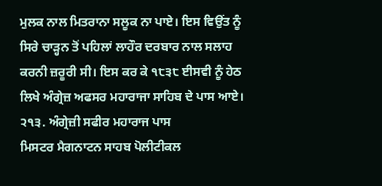ਮੁਲਕ ਨਾਲ ਮਿਤਰਾਨਾ ਸਲੂਕ ਨਾ ਪਾਏ। ਇਸ ਵਿਉਂਤ ਨੂੰ ਸਿਰੇ ਚਾੜ੍ਹਨ ਤੋਂ ਪਹਿਲਾਂ ਲਾਹੌਰ ਦਰਬਾਰ ਨਾਲ ਸਲਾਹ ਕਰਨੀ ਜ਼ਰੂਰੀ ਸੀ। ਇਸ ਕਰ ਕੇ ੧੮੩੮ ਈਸਵੀ ਨੂੰ ਹੇਠ ਲਿਖੇ ਅੰਗ੍ਰੇਜ਼ ਅਫਸਰ ਮਹਾਰਾਜਾ ਸਾਹਿਬ ਦੇ ਪਾਸ ਆਏ।
੨੧੩. ਅੰਗ੍ਰੇਜ਼ੀ ਸਫੀਰ ਮਹਾਰਾਜ ਪਾਸ
ਮਿਸਟਰ ਮੈਗਨਾਟਨ ਸਾਹਬ ਪੋਲੀਟੀਕਲ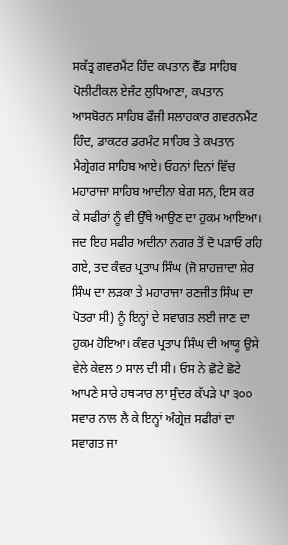ਸਕੱਤ੍ਰ ਗਵਰਮੈਂਟ ਹਿੰਦ ਕਪਤਾਨ ਵੈੱਡ ਸਾਹਿਬ ਪੋਲੀਟੀਕਲ ਏਜੰਟ ਲੁਧਿਆਣਾ, ਕਪਤਾਨ ਆਸਬੋਰਨ ਸਾਹਿਬ ਫੌਜੀ ਸਲਾਹਕਾਰ ਗਵਰਨਮੈਂਟ ਹਿੰਦ, ਡਾਕਟਰ ਡਰਮੰਟ ਸਾਹਿਬ ਤੇ ਕਪਤਾਨ ਮੈਗ੍ਰੇਗਰ ਸਾਹਿਬ ਆਏ। ਓਹਨਾਂ ਦਿਨਾਂ ਵਿੱਚ ਮਹਾਰਾਜਾ ਸਾਹਿਬ ਆਦੀਨਾ ਬੇਗ ਸਨ, ਇਸ ਕਰ ਕੇ ਸਫੀਰਾਂ ਨੂੰ ਵੀ ਉੱਥੇ ਆਉਣ ਦਾ ਹੁਕਮ ਆਇਆ। ਜਦ ਇਹ ਸਫੀਰ ਅਦੀਨਾ ਨਗਰ ਤੋਂ ਦੋ ਪੜਾਓ ਰਹਿ ਗਏ, ਤਦ ਕੰਵਰ ਪ੍ਰਤਾਪ ਸਿੰਘ (ਜੋ ਸ਼ਾਹਜ਼ਾਦਾ ਸ਼ੇਰ ਸਿੰਘ ਦਾ ਲੜਕਾ ਤੇ ਮਹਾਰਾਜਾ ਰਣਜੀਤ ਸਿੰਘ ਦਾ ਪੋਤਰਾ ਸੀ) ਨੂੰ ਇਨ੍ਹਾਂ ਦੇ ਸਵਾਗਤ ਲਈ ਜਾਣ ਦਾ ਹੁਕਮ ਹੋਇਆ। ਕੰਵਰ ਪ੍ਰਤਾਪ ਸਿੰਘ ਦੀ ਆਯੂ ਉਸੇ ਵੇਲੇ ਕੇਵਲ ੭ ਸਾਲ ਦੀ ਸੀ। ਓਸ ਨੇ ਛੋਟੇ ਛੋਟੇ ਆਪਣੇ ਸਾਰੇ ਹਥ੍ਯਾਰ ਲਾ ਸੁੰਦਰ ਕੱਪੜੇ ਪਾ ੩੦੦ ਸਵਾਰ ਨਾਲ ਲੈ ਕੇ ਇਨ੍ਹਾਂ ਅੰਗ੍ਰੇਜ਼ ਸਫੀਰਾਂ ਦਾ ਸਵਾਗਤ ਜਾ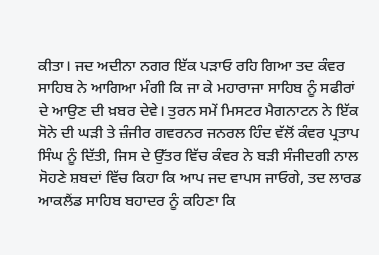ਕੀਤਾ। ਜਦ ਅਦੀਨਾ ਨਗਰ ਇੱਕ ਪੜਾਓ ਰਹਿ ਗਿਆ ਤਦ ਕੰਵਰ ਸਾਹਿਬ ਨੇ ਆਗਿਆ ਮੰਗੀ ਕਿ ਜਾ ਕੇ ਮਹਾਰਾਜਾ ਸਾਹਿਬ ਨੂੰ ਸਫੀਰਾਂ ਦੇ ਆਉਣ ਦੀ ਖ਼ਬਰ ਦੇਵੇ। ਤੁਰਨ ਸਮੇਂ ਮਿਸਟਰ ਮੈਗਨਾਟਨ ਨੇ ਇੱਕ ਸੋਨੇ ਦੀ ਘੜੀ ਤੇ ਜ਼ੰਜੀਰ ਗਵਰਨਰ ਜਨਰਲ ਹਿੰਦ ਵੱਲੋਂ ਕੰਵਰ ਪ੍ਰਤਾਪ ਸਿੰਘ ਨੂੰ ਦਿੱਤੀ, ਜਿਸ ਦੇ ਉੱਤਰ ਵਿੱਚ ਕੰਵਰ ਨੇ ਬੜੀ ਸੰਜੀਦਗੀ ਨਾਲ ਸੋਹਣੇ ਸ਼ਬਦਾਂ ਵਿੱਚ ਕਿਹਾ ਕਿ ਆਪ ਜਦ ਵਾਪਸ ਜਾਓਗੇ, ਤਦ ਲਾਰਡ ਆਕਲੈਂਡ ਸਾਹਿਬ ਬਹਾਦਰ ਨੂੰ ਕਹਿਣਾ ਕਿ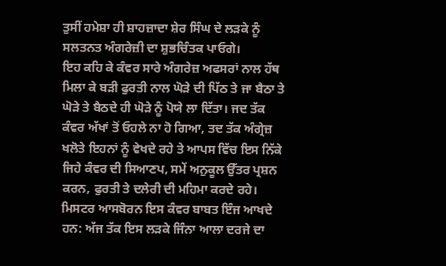ਤੁਸੀਂ ਹਮੇਸ਼ਾ ਹੀ ਸ਼ਾਹਜ਼ਾਦਾ ਸ਼ੇਰ ਸਿੰਘ ਦੇ ਲੜਕੇ ਨੂੰ ਸਲਤਨਤ ਅੰਗਰੇਜ਼ੀ ਦਾ ਸ਼ੁਭਚਿੰਤਕ ਪਾਓਗੇ।
ਇਹ ਕਹਿ ਕੇ ਕੰਵਰ ਸਾਰੇ ਅੰਗਰੇਜ਼ ਅਫਸਰਾਂ ਨਾਲ ਹੱਥ ਮਿਲਾ ਕੇ ਬੜੀ ਫੁਰਤੀ ਨਾਲ ਘੋੜੇ ਦੀ ਪਿੱਠ ਤੇ ਜਾ ਬੈਠਾ ਤੇ ਘੋੜੇ ਤੇ ਬੈਠਦੇ ਹੀ ਘੋੜੇ ਨੂੰ ਪੋਯੇ ਲਾ ਦਿੱਤਾ। ਜਦ ਤੱਕ ਕੰਵਰ ਅੱਖਾਂ ਤੋਂ ਓਹਲੇ ਨਾ ਹੋ ਗਿਆ, ਤਦ ਤੱਕ ਅੰਗ੍ਰੇਜ਼ ਖਲੋਤੇ ਇਹਨਾਂ ਨੂੰ ਵੇਖਦੇ ਰਹੇ ਤੇ ਆਪਸ ਵਿੱਚ ਇਸ ਨਿੱਕੇ ਜਿਹੇ ਕੰਵਰ ਦੀ ਸਿਆਣਪ, ਸਮੇਂ ਅਨੁਕੂਲ ਉੱਤਰ ਪ੍ਰਸ਼ਨ ਕਰਨ, ਫੁਰਤੀ ਤੇ ਦਲੇਰੀ ਦੀ ਮਹਿਮਾ ਕਰਦੇ ਰਹੇ।
ਮਿਸਟਰ ਆਸਬੋਰਨ ਇਸ ਕੰਵਰ ਬਾਬਤ ਇੰਜ ਆਖਦੇ ਹਨ: ਅੱਜ ਤੱਕ ਇਸ ਲੜਕੇ ਜਿੰਨਾ ਆਲਾ ਦਰਜੇ ਦਾ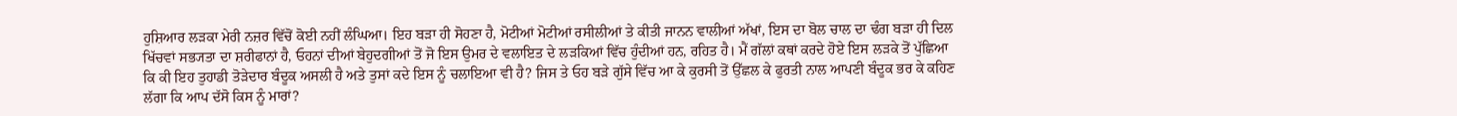ਹੁਸ਼ਿਆਰ ਲੜਕਾ ਮੇਰੀ ਨਜ਼ਰ ਵਿੱਚੋਂ ਕੋਈ ਨਹੀਂ ਲੰਘਿਆ। ਇਹ ਬੜਾ ਹੀ ਸੋਹਣਾ ਹੈ, ਮੋਟੀਆਂ ਮੋਟੀਆਂ ਰਸੀਲੀਆਂ ਤੇ ਕੀਤੀ ਜਾਨਨ ਵਾਲੀਆਂ ਅੱਖਾਂ, ਇਸ ਦਾ ਬੋਲ ਚਾਲ ਦਾ ਢੰਗ ਬੜਾ ਹੀ ਦਿਲ ਖਿੱਚਵਾਂ ਸਭ੍ਯਤਾ ਦਾ ਸ਼ਰੀਫਾਨਾਂ ਹੈ, ਓਹਨਾਂ ਦੀਆਂ ਬੇਹੁਦਗੀਆਂ ਤੋਂ ਜੋ ਇਸ ਉਮਰ ਦੇ ਵਲਾਇਤ ਦੇ ਲੜਕਿਆਂ ਵਿੱਚ ਹੁੰਦੀਆਂ ਹਨ, ਰਹਿਤ ਹੈ। ਮੈਂ ਗੱਲਾਂ ਕਥਾਂ ਕਰਦੇ ਹੋਏ ਇਸ ਲੜਕੇ ਤੋਂ ਪੁੱਛਿਆ ਕਿ ਕੀ ਇਹ ਤੁਹਾਡੀ ਤੋੜੇਦਾਰ ਬੰਦੂਕ ਅਸਲੀ ਹੈ ਅਤੇ ਤੁਸਾਂ ਕਦੇ ਇਸ ਨੂੰ ਚਲਾਇਆ ਵੀ ਹੈ? ਜਿਸ ਤੇ ਓਹ ਬੜੇ ਗੁੱਸੇ ਵਿੱਚ ਆ ਕੇ ਕੁਰਸੀ ਤੋਂ ਉੱਛਲ ਕੇ ਫੁਰਤੀ ਨਾਲ ਆਪਣੀ ਬੰਦੂਕ ਭਰ ਕੇ ਕਹਿਣ ਲੱਗਾ ਕਿ ਆਪ ਦੱਸੋ ਕਿਸ ਨੂੰ ਮਾਰਾਂ?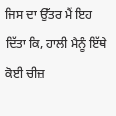ਜਿਸ ਦਾ ਉੱਤਰ ਮੈਂ ਇਹ ਦਿੱਤਾ ਕਿ, ਹਾਲੀ ਮੈਨੂੰ ਇੱਥੇ ਕੋਈ ਚੀਜ਼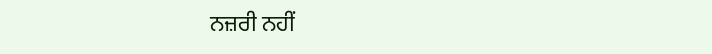ਨਜ਼ਰੀ ਨਹੀਂ